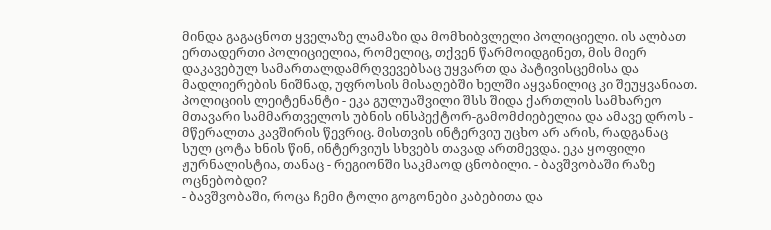მინდა გაგაცნოთ ყველაზე ლამაზი და მომხიბვლელი პოლიციელი. ის ალბათ ერთადერთი პოლიციელია, რომელიც, თქვენ წარმოიდგინეთ, მის მიერ დაკავებულ სამართალდამრღვევებსაც უყვართ და პატივისცემისა და მადლიერების ნიშნად, უფროსის მისაღებში ხელში აყვანილიც კი შეუყვანიათ.
პოლიციის ლეიტენანტი - ეკა გულუაშვილი შსს შიდა ქართლის სამხარეო მთავარი სამმართველოს უბნის ინსპექტორ-გამომძიებელია და ამავე დროს - მწერალთა კავშირის წევრიც. მისთვის ინტერვიუ უცხო არ არის, რადგანაც სულ ცოტა ხნის წინ, ინტერვიუს სხვებს თავად ართმევდა. ეკა ყოფილი ჟურნალისტია, თანაც - რეგიონში საკმაოდ ცნობილი. - ბავშვობაში რაზე ოცნებობდი?
- ბავშვობაში, როცა ჩემი ტოლი გოგონები კაბებითა და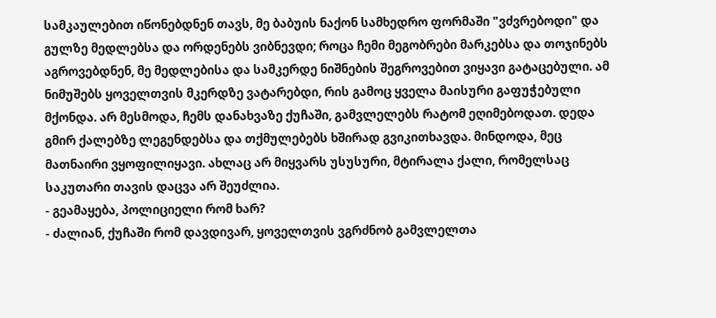სამკაულებით იწონებდნენ თავს, მე ბაბუის ნაქონ სამხედრო ფორმაში "ვძვრებოდი" და გულზე მედლებსა და ორდენებს ვიბნევდი; როცა ჩემი მეგობრები მარკებსა და თოჯინებს აგროვებდნენ, მე მედლებისა და სამკერდე ნიშნების შეგროვებით ვიყავი გატაცებული. ამ ნიმუშებს ყოველთვის მკერდზე ვატარებდი, რის გამოც ყველა მაისური გაფუჭებული მქონდა. არ მესმოდა, ჩემს დანახვაზე ქუჩაში, გამვლელებს რატომ ეღიმებოდათ. დედა გმირ ქალებზე ლეგენდებსა და თქმულებებს ხშირად გვიკითხავდა. მინდოდა, მეც მათნაირი ვყოფილიყავი. ახლაც არ მიყვარს უსუსური, მტირალა ქალი, რომელსაც საკუთარი თავის დაცვა არ შეუძლია.
- გეამაყება, პოლიციელი რომ ხარ?
- ძალიან, ქუჩაში რომ დავდივარ, ყოველთვის ვგრძნობ გამვლელთა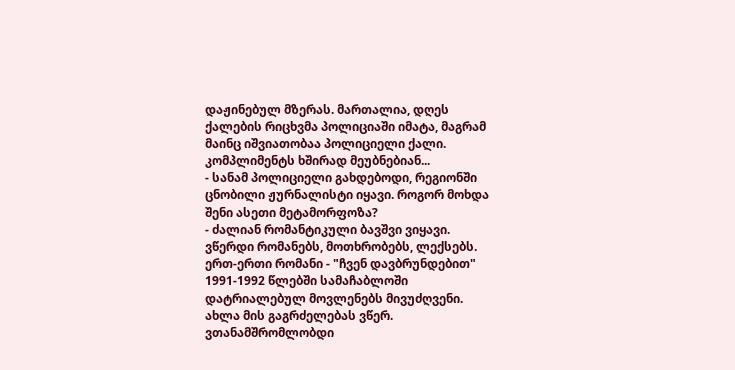დაჟინებულ მზერას. მართალია, დღეს ქალების რიცხვმა პოლიციაში იმატა, მაგრამ მაინც იშვიათობაა პოლიციელი ქალი. კომპლიმენტს ხშირად მეუბნებიან...
- სანამ პოლიციელი გახდებოდი, რეგიონში ცნობილი ჟურნალისტი იყავი. როგორ მოხდა შენი ასეთი მეტამორფოზა?
- ძალიან რომანტიკული ბავშვი ვიყავი. ვწერდი რომანებს, მოთხრობებს, ლექსებს. ერთ-ერთი რომანი - "ჩვენ დავბრუნდებით" 1991-1992 წლებში სამაჩაბლოში დატრიალებულ მოვლენებს მივუძღვენი. ახლა მის გაგრძელებას ვწერ. ვთანამშრომლობდი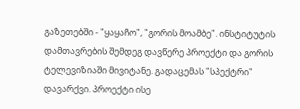გაზეთებში - "ყაყაჩო", "გორის მოამბე". ინსტიტუტის დამთავრების შემდეგ დავწერე პროექტი და გორის ტელევიზიაში მივიტანე. გადაცემას "სპექტრი" დავარქვი. პროექტი ისე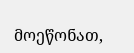მოეწონათ,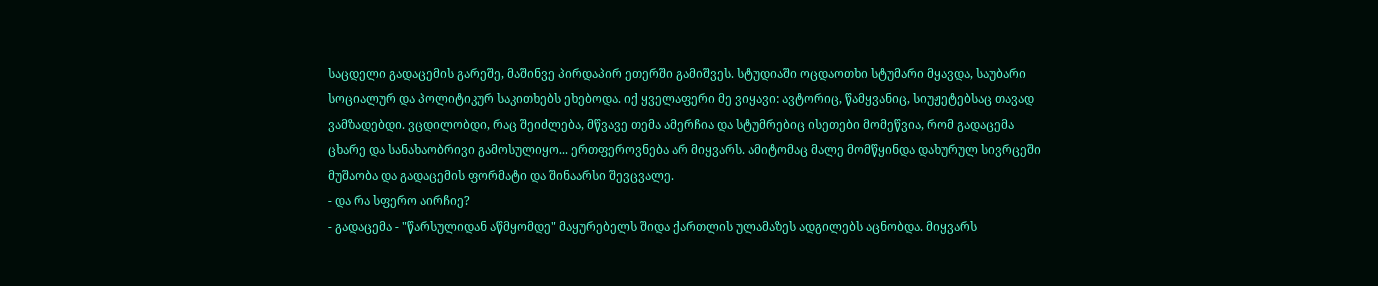საცდელი გადაცემის გარეშე, მაშინვე პირდაპირ ეთერში გამიშვეს. სტუდიაში ოცდაოთხი სტუმარი მყავდა, საუბარი სოციალურ და პოლიტიკურ საკითხებს ეხებოდა. იქ ყველაფერი მე ვიყავი: ავტორიც, წამყვანიც, სიუჟეტებსაც თავად ვამზადებდი. ვცდილობდი, რაც შეიძლება, მწვავე თემა ამერჩია და სტუმრებიც ისეთები მომეწვია, რომ გადაცემა ცხარე და სანახაობრივი გამოსულიყო... ერთფეროვნება არ მიყვარს. ამიტომაც მალე მომწყინდა დახურულ სივრცეში მუშაობა და გადაცემის ფორმატი და შინაარსი შევცვალე.
- და რა სფერო აირჩიე?
- გადაცემა - "წარსულიდან აწმყომდე" მაყურებელს შიდა ქართლის ულამაზეს ადგილებს აცნობდა. მიყვარს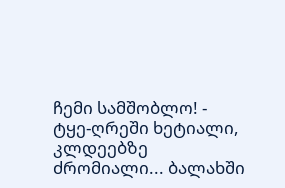ჩემი სამშობლო! - ტყე-ღრეში ხეტიალი, კლდეებზე ძრომიალი... ბალახში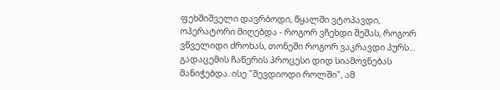ფეხშიშველი დავრბოდი, წყალში ვტოპავდი, ოპერატორი მიღებდა - როგორ ვჩეხდი შეშას, როგორ ვწველიდი ძროხას, თონეში როგორ ვაკრავდი პურს... გადაცემის ჩაწერის პროცესი დიდ სიამოვნებას მანიჭებდა. ისე "შევდიოდი როლში", ამ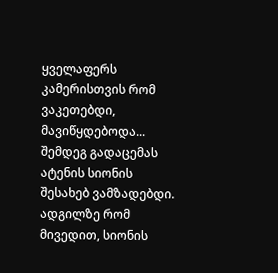ყველაფერს კამერისთვის რომ ვაკეთებდი, მავიწყდებოდა... შემდეგ გადაცემას ატენის სიონის შესახებ ვამზადებდი. ადგილზე რომ მივედით, სიონის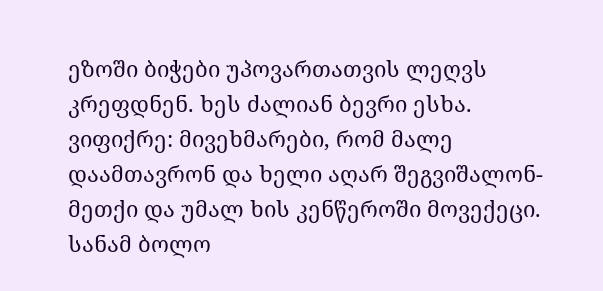ეზოში ბიჭები უპოვართათვის ლეღვს კრეფდნენ. ხეს ძალიან ბევრი ესხა. ვიფიქრე: მივეხმარები, რომ მალე დაამთავრონ და ხელი აღარ შეგვიშალონ-მეთქი და უმალ ხის კენწეროში მოვექეცი. სანამ ბოლო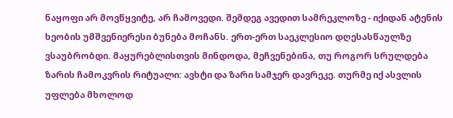ნაყოფი არ მოვწყვიტე, არ ჩამოვედი. შემდეგ ავედით სამრეკლოზე - იქიდან ატენის ხეობის უმშვენიერესი ბუნება მოჩანს. ერთ-ერთ საეკლესიო დღესასწაულზე ვსაუბრობდი. მაყურებლისთვის მინდოდა, მეჩვენებინა, თუ როგორ სრულდება ზარის ჩამოკვრის რიტუალი: ავხტი და ზარი სამჯერ დავრეკე. თურმე იქ ასვლის უფლება მხოლოდ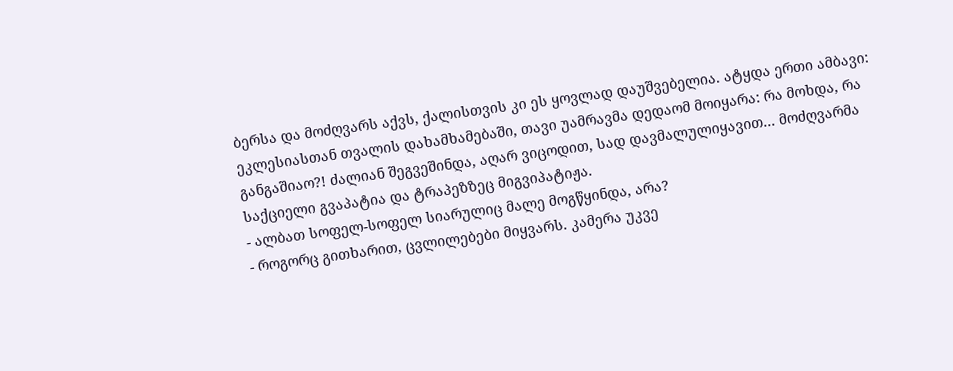ბერსა და მოძღვარს აქვს, ქალისთვის კი ეს ყოვლად დაუშვებელია. ატყდა ერთი ამბავი: ეკლესიასთან თვალის დახამხამებაში, თავი უამრავმა დედაომ მოიყარა: რა მოხდა, რა განგაშიაო?! ძალიან შეგვეშინდა, აღარ ვიცოდით, სად დავმალულიყავით... მოძღვარმა საქციელი გვაპატია და ტრაპეზზეც მიგვიპატიჟა.
- ალბათ სოფელ-სოფელ სიარულიც მალე მოგწყინდა, არა?
- როგორც გითხარით, ცვლილებები მიყვარს. კამერა უკვე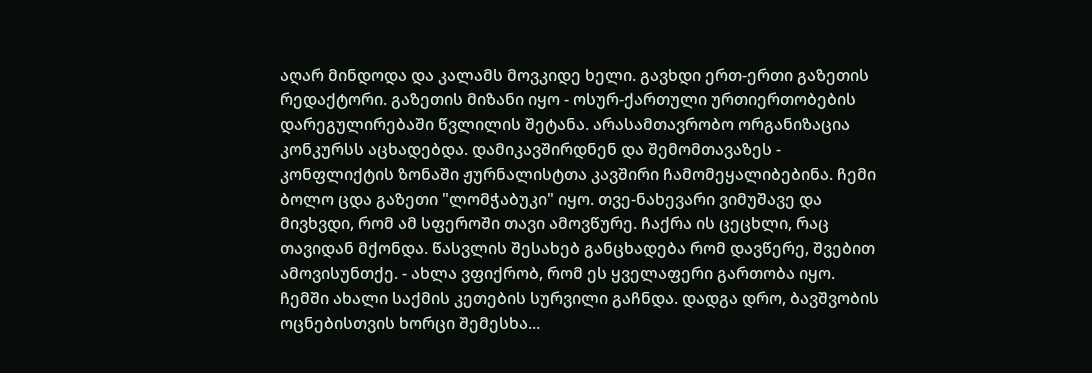აღარ მინდოდა და კალამს მოვკიდე ხელი. გავხდი ერთ-ერთი გაზეთის რედაქტორი. გაზეთის მიზანი იყო - ოსურ-ქართული ურთიერთობების დარეგულირებაში წვლილის შეტანა. არასამთავრობო ორგანიზაცია კონკურსს აცხადებდა. დამიკავშირდნენ და შემომთავაზეს - კონფლიქტის ზონაში ჟურნალისტთა კავშირი ჩამომეყალიბებინა. ჩემი ბოლო ცდა გაზეთი "ლომჭაბუკი" იყო. თვე-ნახევარი ვიმუშავე და მივხვდი, რომ ამ სფეროში თავი ამოვწურე. ჩაქრა ის ცეცხლი, რაც თავიდან მქონდა. წასვლის შესახებ განცხადება რომ დავწერე, შვებით ამოვისუნთქე. - ახლა ვფიქრობ, რომ ეს ყველაფერი გართობა იყო. ჩემში ახალი საქმის კეთების სურვილი გაჩნდა. დადგა დრო, ბავშვობის ოცნებისთვის ხორცი შემესხა...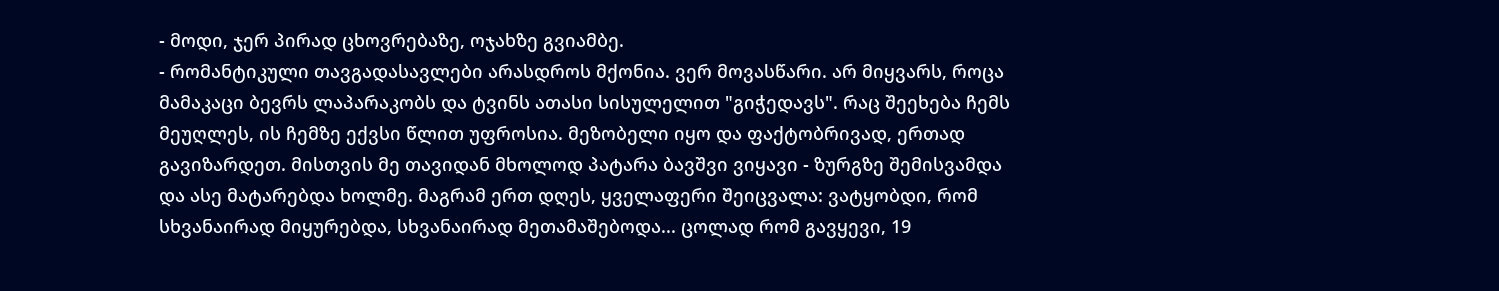- მოდი, ჯერ პირად ცხოვრებაზე, ოჯახზე გვიამბე.
- რომანტიკული თავგადასავლები არასდროს მქონია. ვერ მოვასწარი. არ მიყვარს, როცა მამაკაცი ბევრს ლაპარაკობს და ტვინს ათასი სისულელით "გიჭედავს". რაც შეეხება ჩემს მეუღლეს, ის ჩემზე ექვსი წლით უფროსია. მეზობელი იყო და ფაქტობრივად, ერთად გავიზარდეთ. მისთვის მე თავიდან მხოლოდ პატარა ბავშვი ვიყავი - ზურგზე შემისვამდა და ასე მატარებდა ხოლმე. მაგრამ ერთ დღეს, ყველაფერი შეიცვალა: ვატყობდი, რომ სხვანაირად მიყურებდა, სხვანაირად მეთამაშებოდა... ცოლად რომ გავყევი, 19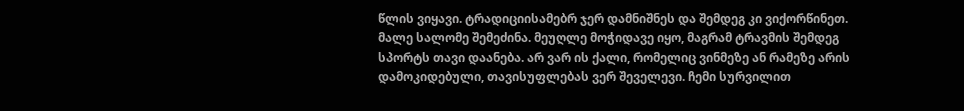წლის ვიყავი. ტრადიციისამებრ ჯერ დამნიშნეს და შემდეგ კი ვიქორწინეთ. მალე სალომე შემეძინა. მეუღლე მოჭიდავე იყო, მაგრამ ტრავმის შემდეგ სპორტს თავი დაანება. არ ვარ ის ქალი, რომელიც ვინმეზე ან რამეზე არის დამოკიდებული, თავისუფლებას ვერ შეველევი. ჩემი სურვილით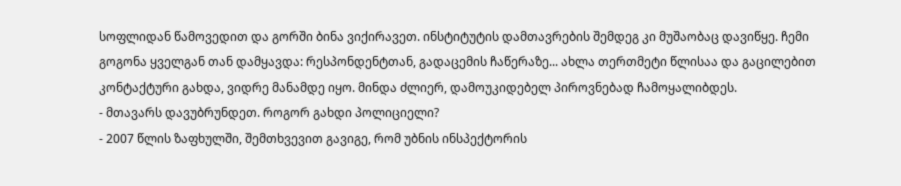სოფლიდან წამოვედით და გორში ბინა ვიქირავეთ. ინსტიტუტის დამთავრების შემდეგ კი მუშაობაც დავიწყე. ჩემი გოგონა ყველგან თან დამყავდა: რესპონდენტთან, გადაცემის ჩაწერაზე... ახლა თერთმეტი წლისაა და გაცილებით კონტაქტური გახდა, ვიდრე მანამდე იყო. მინდა ძლიერ, დამოუკიდებელ პიროვნებად ჩამოყალიბდეს.
- მთავარს დავუბრუნდეთ. როგორ გახდი პოლიციელი?
- 2007 წლის ზაფხულში, შემთხვევით გავიგე, რომ უბნის ინსპექტორის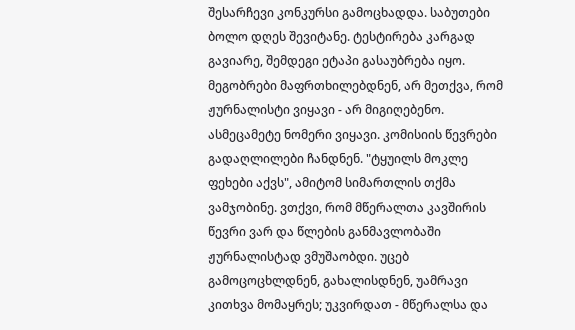შესარჩევი კონკურსი გამოცხადდა. საბუთები ბოლო დღეს შევიტანე. ტესტირება კარგად გავიარე, შემდეგი ეტაპი გასაუბრება იყო. მეგობრები მაფრთხილებდნენ, არ მეთქვა, რომ ჟურნალისტი ვიყავი - არ მიგიღებენო. ასმეცამეტე ნომერი ვიყავი. კომისიის წევრები გადაღლილები ჩანდნენ. "ტყუილს მოკლე ფეხები აქვს", ამიტომ სიმართლის თქმა ვამჯობინე. ვთქვი, რომ მწერალთა კავშირის წევრი ვარ და წლების განმავლობაში ჟურნალისტად ვმუშაობდი. უცებ გამოცოცხლდნენ, გახალისდნენ, უამრავი კითხვა მომაყრეს; უკვირდათ - მწერალსა და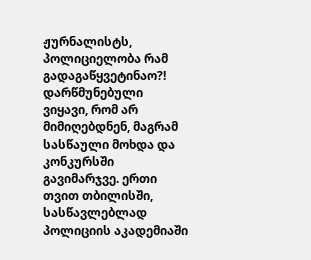ჟურნალისტს, პოლიციელობა რამ გადაგაწყვეტინაო?! დარწმუნებული ვიყავი, რომ არ მიმიღებდნენ, მაგრამ სასწაული მოხდა და კონკურსში გავიმარჯვე. ერთი თვით თბილისში, სასწავლებლად პოლიციის აკადემიაში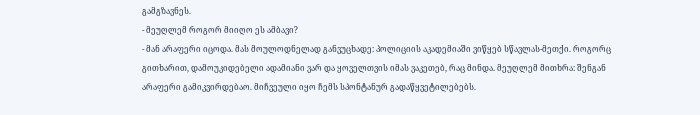გამგზავნეს.
- მეუღლემ როგორ მიიღო ეს ამბავი?
- მან არაფერი იცოდა. მას მოულოდნელად განვუცხადე: პოლიციის აკადემიაში ვიწყებ სწავლას-მეთქი. როგორც გითხარით, დამოუკიდებელი ადამიანი ვარ და ყოველთვის იმას ვაკეთებ, რაც მინდა. მეუღლემ მითხრა: შენგან არაფერი გამიკვირდებაო. მიჩვეული იყო ჩემს სპონტანურ გადაწყვეტილებებს.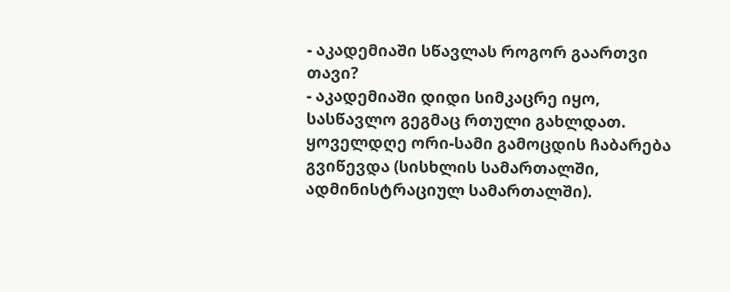- აკადემიაში სწავლას როგორ გაართვი თავი?
- აკადემიაში დიდი სიმკაცრე იყო, სასწავლო გეგმაც რთული გახლდათ. ყოველდღე ორი-სამი გამოცდის ჩაბარება გვიწევდა (სისხლის სამართალში, ადმინისტრაციულ სამართალში).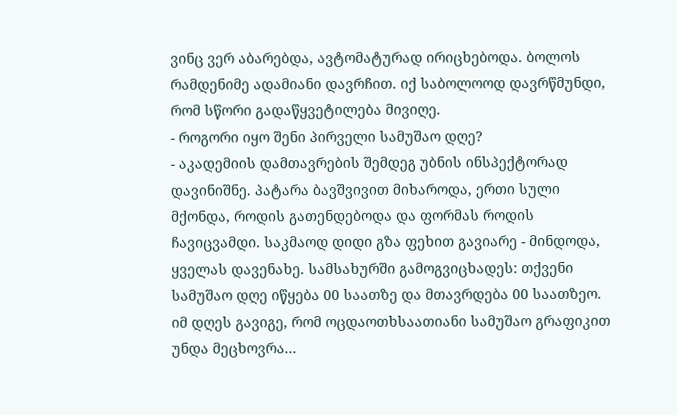ვინც ვერ აბარებდა, ავტომატურად ირიცხებოდა. ბოლოს რამდენიმე ადამიანი დავრჩით. იქ საბოლოოდ დავრწმუნდი, რომ სწორი გადაწყვეტილება მივიღე.
- როგორი იყო შენი პირველი სამუშაო დღე?
- აკადემიის დამთავრების შემდეგ უბნის ინსპექტორად დავინიშნე. პატარა ბავშვივით მიხაროდა, ერთი სული მქონდა, როდის გათენდებოდა და ფორმას როდის ჩავიცვამდი. საკმაოდ დიდი გზა ფეხით გავიარე - მინდოდა, ყველას დავენახე. სამსახურში გამოგვიცხადეს: თქვენი სამუშაო დღე იწყება 00 საათზე და მთავრდება 00 საათზეო. იმ დღეს გავიგე, რომ ოცდაოთხსაათიანი სამუშაო გრაფიკით უნდა მეცხოვრა...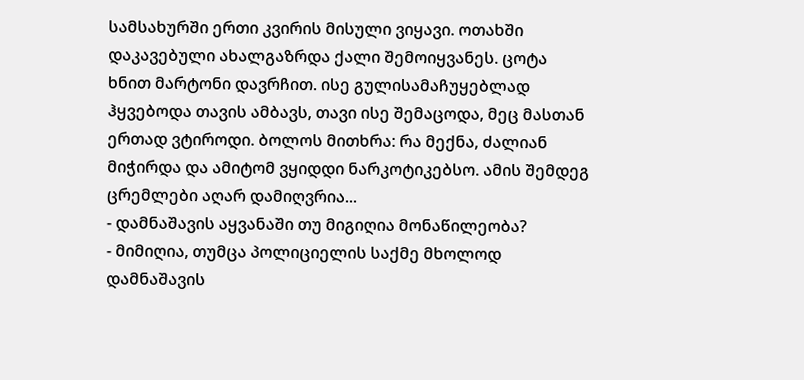სამსახურში ერთი კვირის მისული ვიყავი. ოთახში დაკავებული ახალგაზრდა ქალი შემოიყვანეს. ცოტა ხნით მარტონი დავრჩით. ისე გულისამაჩუყებლად ჰყვებოდა თავის ამბავს, თავი ისე შემაცოდა, მეც მასთან ერთად ვტიროდი. ბოლოს მითხრა: რა მექნა, ძალიან მიჭირდა და ამიტომ ვყიდდი ნარკოტიკებსო. ამის შემდეგ ცრემლები აღარ დამიღვრია...
- დამნაშავის აყვანაში თუ მიგიღია მონაწილეობა?
- მიმიღია, თუმცა პოლიციელის საქმე მხოლოდ დამნაშავის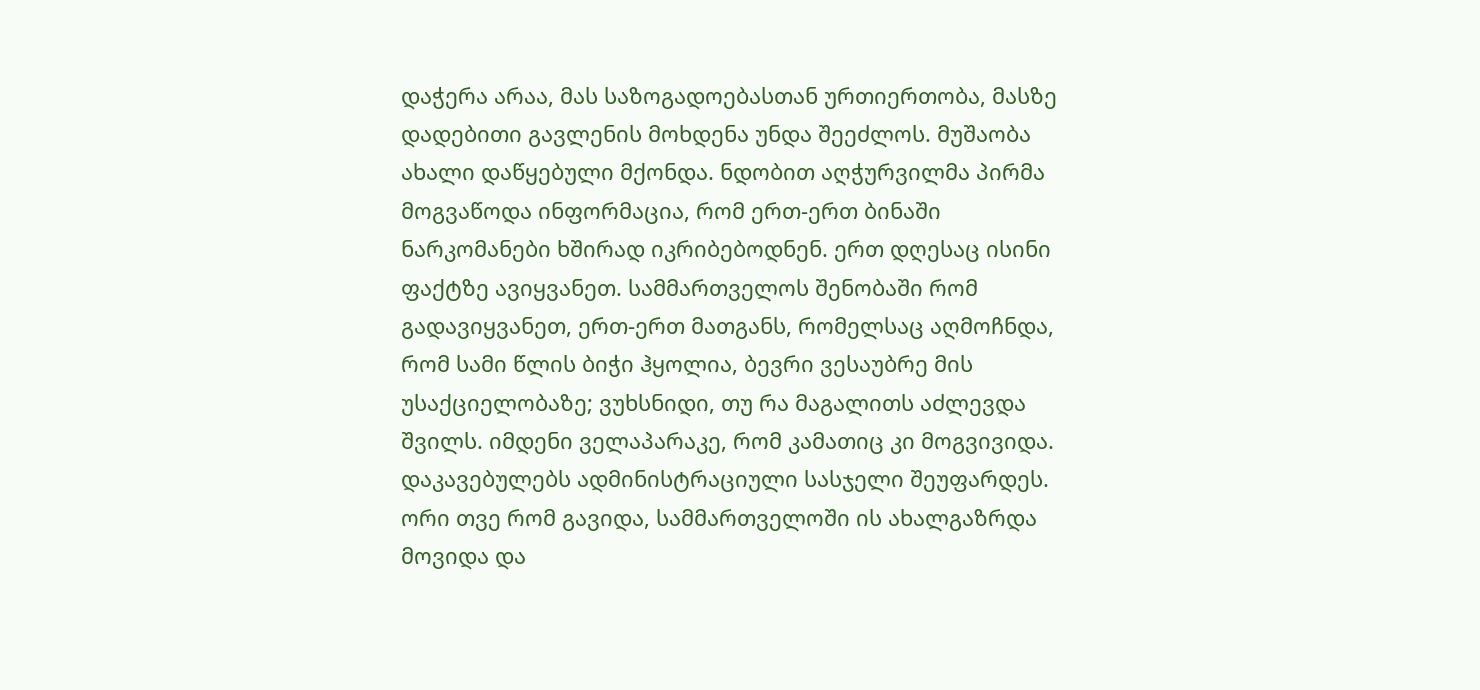დაჭერა არაა, მას საზოგადოებასთან ურთიერთობა, მასზე დადებითი გავლენის მოხდენა უნდა შეეძლოს. მუშაობა ახალი დაწყებული მქონდა. ნდობით აღჭურვილმა პირმა მოგვაწოდა ინფორმაცია, რომ ერთ-ერთ ბინაში ნარკომანები ხშირად იკრიბებოდნენ. ერთ დღესაც ისინი ფაქტზე ავიყვანეთ. სამმართველოს შენობაში რომ გადავიყვანეთ, ერთ-ერთ მათგანს, რომელსაც აღმოჩნდა, რომ სამი წლის ბიჭი ჰყოლია, ბევრი ვესაუბრე მის უსაქციელობაზე; ვუხსნიდი, თუ რა მაგალითს აძლევდა შვილს. იმდენი ველაპარაკე, რომ კამათიც კი მოგვივიდა. დაკავებულებს ადმინისტრაციული სასჯელი შეუფარდეს. ორი თვე რომ გავიდა, სამმართველოში ის ახალგაზრდა მოვიდა და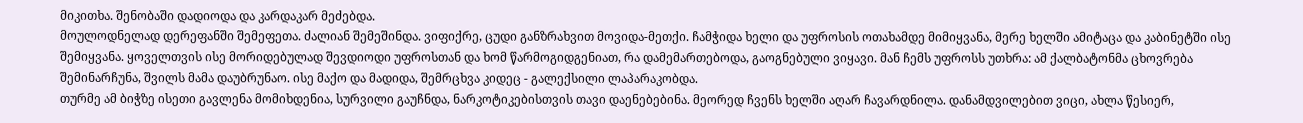მიკითხა. შენობაში დადიოდა და კარდაკარ მეძებდა.
მოულოდნელად დერეფანში შემეფეთა. ძალიან შემეშინდა. ვიფიქრე, ცუდი განზრახვით მოვიდა-მეთქი. ჩამჭიდა ხელი და უფროსის ოთახამდე მიმიყვანა, მერე ხელში ამიტაცა და კაბინეტში ისე შემიყვანა. ყოველთვის ისე მორიდებულად შევდიოდი უფროსთან და ხომ წარმოგიდგენიათ, რა დამემართებოდა, გაოგნებული ვიყავი. მან ჩემს უფროსს უთხრა: ამ ქალბატონმა ცხოვრება შემინარჩუნა, შვილს მამა დაუბრუნაო. ისე მაქო და მადიდა, შემრცხვა კიდეც - გალექსილი ლაპარაკობდა.
თურმე ამ ბიჭზე ისეთი გავლენა მომიხდენია, სურვილი გაუჩნდა, ნარკოტიკებისთვის თავი დაენებებინა. მეორედ ჩვენს ხელში აღარ ჩავარდნილა. დანამდვილებით ვიცი, ახლა წესიერ,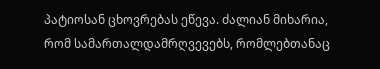პატიოსან ცხოვრებას ეწევა. ძალიან მიხარია, რომ სამართალდამრღვევებს, რომლებთანაც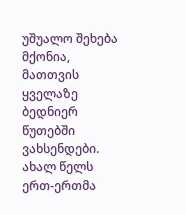უშუალო შეხება მქონია, მათთვის ყველაზე ბედნიერ წუთებში ვახსენდები. ახალ წელს ერთ-ერთმა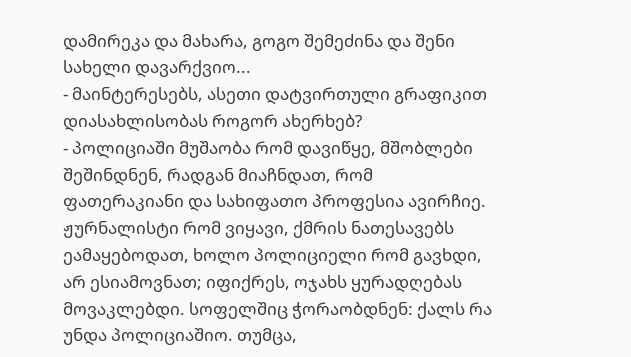დამირეკა და მახარა, გოგო შემეძინა და შენი სახელი დავარქვიო...
- მაინტერესებს, ასეთი დატვირთული გრაფიკით დიასახლისობას როგორ ახერხებ?
- პოლიციაში მუშაობა რომ დავიწყე, მშობლები შეშინდნენ, რადგან მიაჩნდათ, რომ ფათერაკიანი და სახიფათო პროფესია ავირჩიე. ჟურნალისტი რომ ვიყავი, ქმრის ნათესავებს ეამაყებოდათ, ხოლო პოლიციელი რომ გავხდი, არ ესიამოვნათ; იფიქრეს, ოჯახს ყურადღებას მოვაკლებდი. სოფელშიც ჭორაობდნენ: ქალს რა უნდა პოლიციაშიო. თუმცა,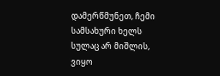დამერწმუნეთ, ჩემი სამსახური ხელს სულაც არ მიშლის, ვიყო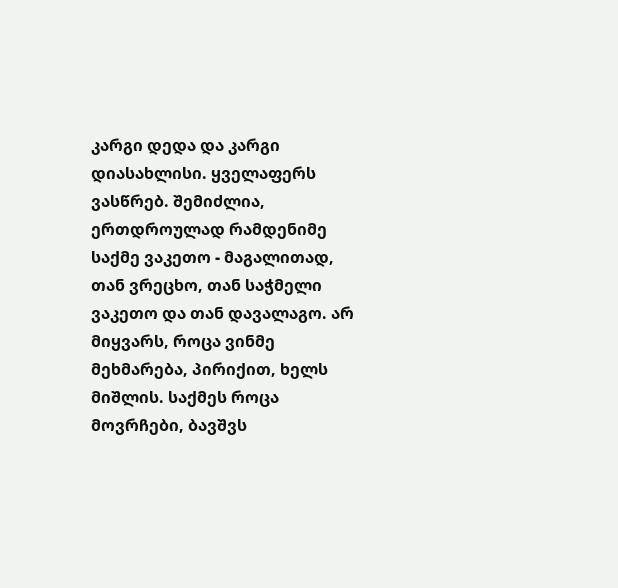კარგი დედა და კარგი დიასახლისი. ყველაფერს ვასწრებ. შემიძლია, ერთდროულად რამდენიმე საქმე ვაკეთო - მაგალითად, თან ვრეცხო, თან საჭმელი ვაკეთო და თან დავალაგო. არ მიყვარს, როცა ვინმე მეხმარება, პირიქით, ხელს მიშლის. საქმეს როცა მოვრჩები, ბავშვს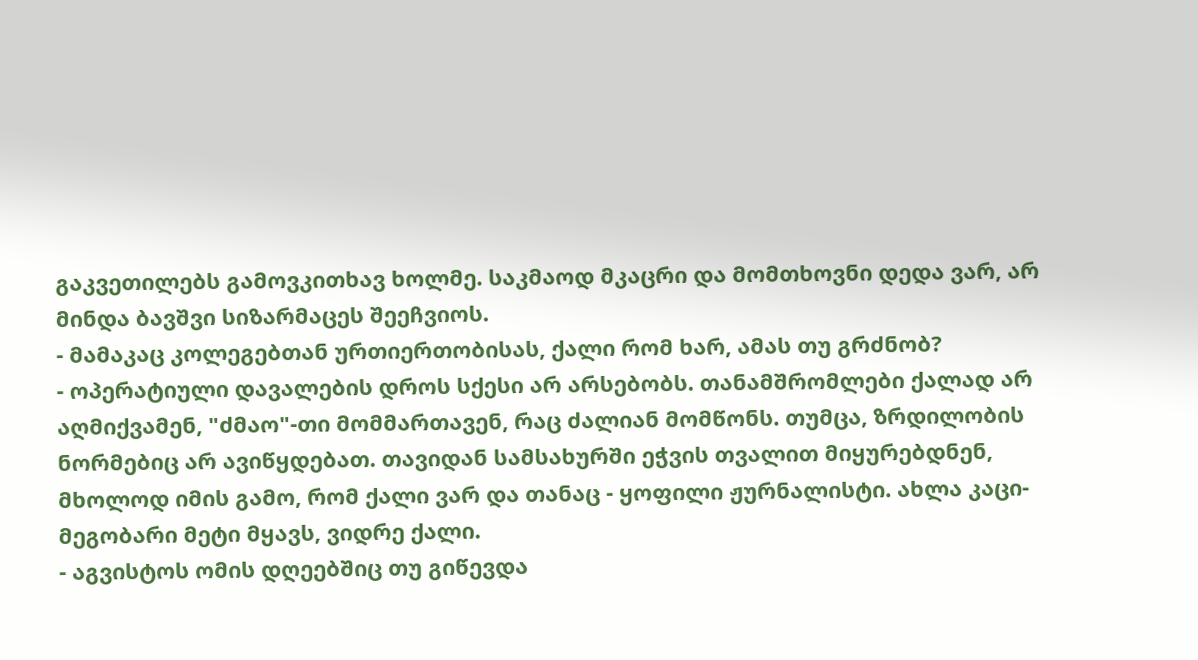გაკვეთილებს გამოვკითხავ ხოლმე. საკმაოდ მკაცრი და მომთხოვნი დედა ვარ, არ მინდა ბავშვი სიზარმაცეს შეეჩვიოს.
- მამაკაც კოლეგებთან ურთიერთობისას, ქალი რომ ხარ, ამას თუ გრძნობ?
- ოპერატიული დავალების დროს სქესი არ არსებობს. თანამშრომლები ქალად არ აღმიქვამენ, "ძმაო"-თი მომმართავენ, რაც ძალიან მომწონს. თუმცა, ზრდილობის ნორმებიც არ ავიწყდებათ. თავიდან სამსახურში ეჭვის თვალით მიყურებდნენ, მხოლოდ იმის გამო, რომ ქალი ვარ და თანაც - ყოფილი ჟურნალისტი. ახლა კაცი-მეგობარი მეტი მყავს, ვიდრე ქალი.
- აგვისტოს ომის დღეებშიც თუ გიწევდა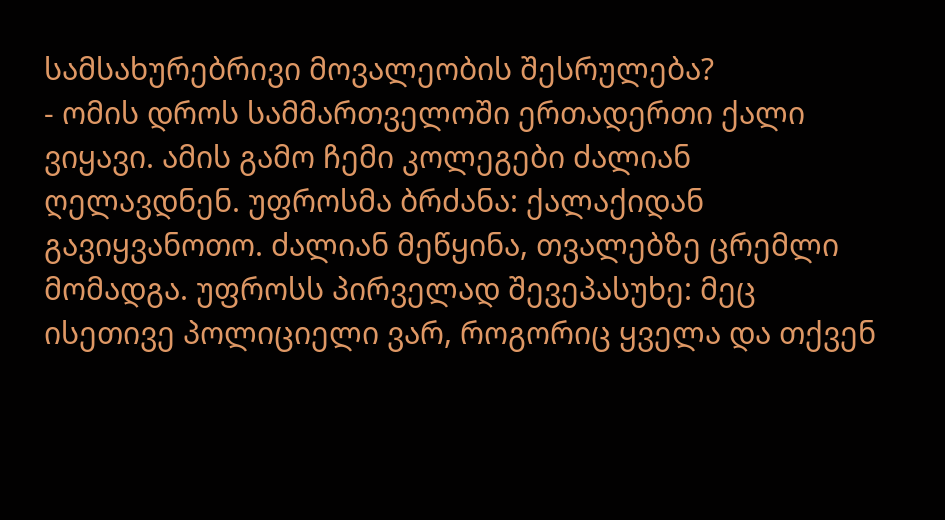სამსახურებრივი მოვალეობის შესრულება?
- ომის დროს სამმართველოში ერთადერთი ქალი ვიყავი. ამის გამო ჩემი კოლეგები ძალიან ღელავდნენ. უფროსმა ბრძანა: ქალაქიდან გავიყვანოთო. ძალიან მეწყინა, თვალებზე ცრემლი მომადგა. უფროსს პირველად შევეპასუხე: მეც ისეთივე პოლიციელი ვარ, როგორიც ყველა და თქვენ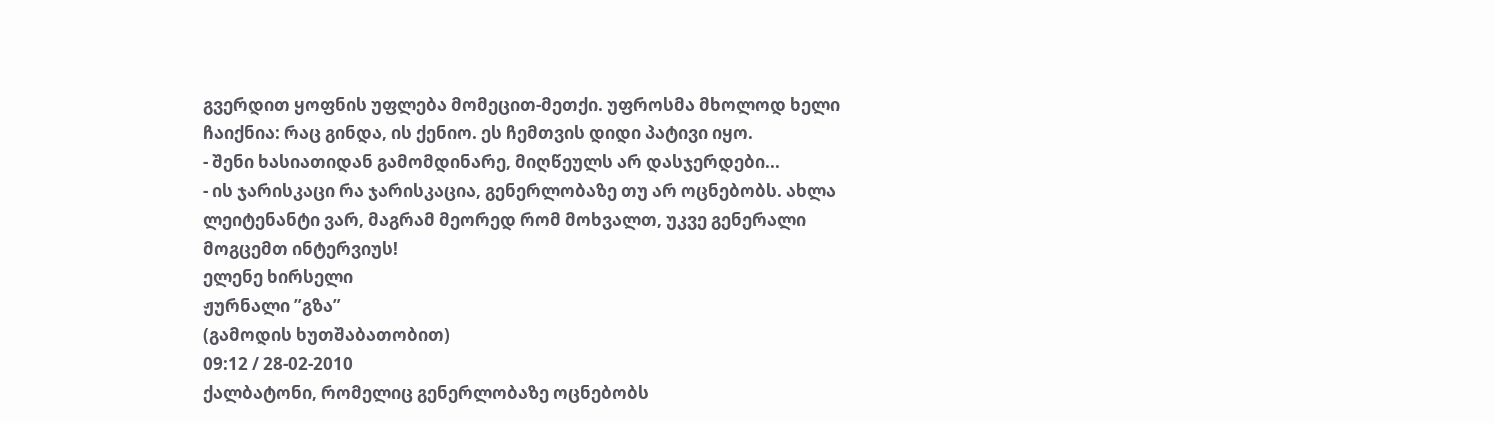გვერდით ყოფნის უფლება მომეცით-მეთქი. უფროსმა მხოლოდ ხელი ჩაიქნია: რაც გინდა, ის ქენიო. ეს ჩემთვის დიდი პატივი იყო.
- შენი ხასიათიდან გამომდინარე, მიღწეულს არ დასჯერდები...
- ის ჯარისკაცი რა ჯარისკაცია, გენერლობაზე თუ არ ოცნებობს. ახლა ლეიტენანტი ვარ, მაგრამ მეორედ რომ მოხვალთ, უკვე გენერალი მოგცემთ ინტერვიუს!
ელენე ხირსელი
ჟურნალი ”გზა”
(გამოდის ხუთშაბათობით)
09:12 / 28-02-2010
ქალბატონი, რომელიც გენერლობაზე ოცნებობს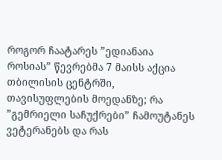როგორ ჩაატარეს ”ედიანაია როსიას” წევრებმა 7 მაისს აქცია თბილისის ცენტრში, თავისუფლების მოედანზე; რა ”გემრიელი საჩუქრები” ჩამოუტანეს ვეტერანებს და რას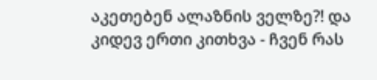აკეთებენ ალაზნის ველზე?! და კიდევ ერთი კითხვა - ჩვენ რას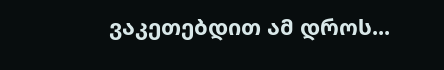ვაკეთებდით ამ დროს...